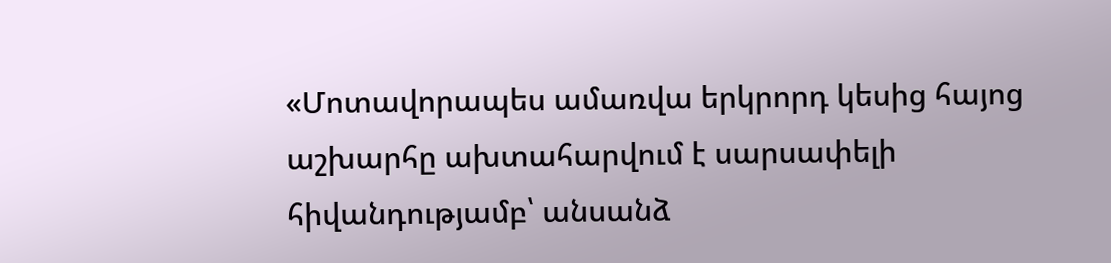«Մոտավորապես ամառվա երկրորդ կեսից հայոց աշխարհը ախտահարվում է սարսափելի հիվանդությամբ՝ անսանձ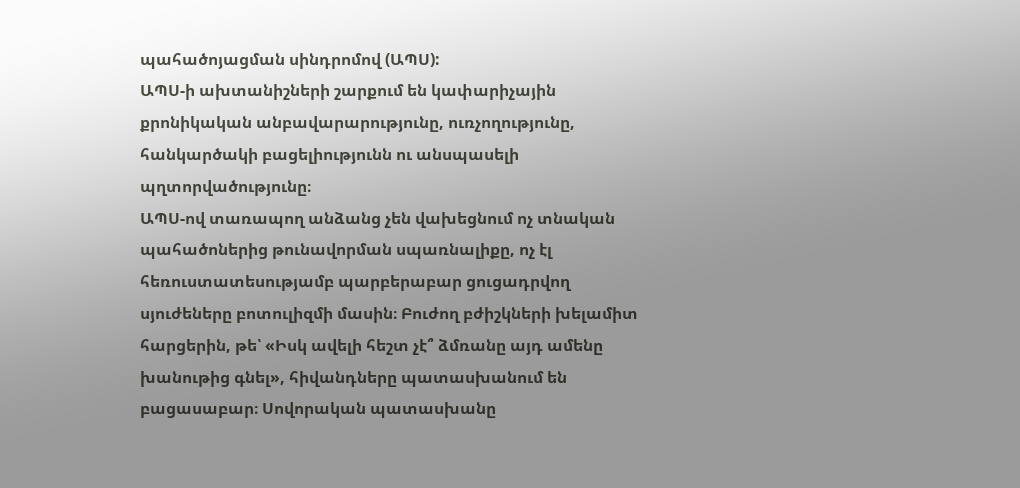պահածոյացման սինդրոմով (ԱՊՍ):
ԱՊՍ-ի ախտանիշների շարքում են կափարիչային քրոնիկական անբավարարությունը, ուռչողությունը, հանկարծակի բացելիությունն ու անսպասելի պղտորվածությունը։
ԱՊՍ-ով տառապող անձանց չեն վախեցնում ոչ տնական պահածոներից թունավորման սպառնալիքը, ոչ էլ հեռուստատեսությամբ պարբերաբար ցուցադրվող սյուժեները բոտուլիզմի մասին։ Բուժող բժիշկների խելամիտ հարցերին, թե՝ «Իսկ ավելի հեշտ չէ՞ ձմռանը այդ ամենը խանութից գնել», հիվանդները պատասխանում են բացասաբար։ Սովորական պատասխանը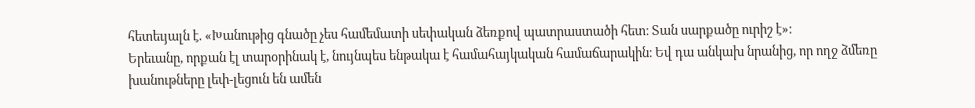հետեւյալն է. «Խանութից գնածը չես համեմատի սեփական ձեռքով պատրաստածի հետ։ Տան սարքածը ուրիշ է»։
Երեւանը, որքան էլ տարօրինակ է, նույնպես ենթակա է համահայկական համաճարակին։ Եվ դա անկախ նրանից, որ ողջ ձմեռը խանութները լեփ-լեցուն են ամեն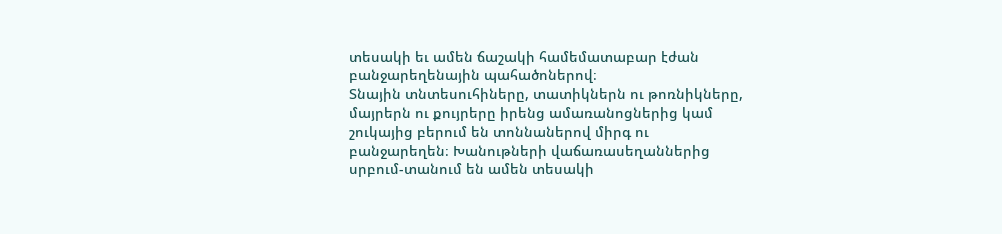տեսակի եւ ամեն ճաշակի համեմատաբար էժան բանջարեղենային պահածոներով։
Տնային տնտեսուհիները, տատիկներն ու թոռնիկները, մայրերն ու քույրերը իրենց ամառանոցներից կամ շուկայից բերում են տոննաներով միրգ ու բանջարեղեն։ Խանութների վաճառասեղաններից սրբում-տանում են ամեն տեսակի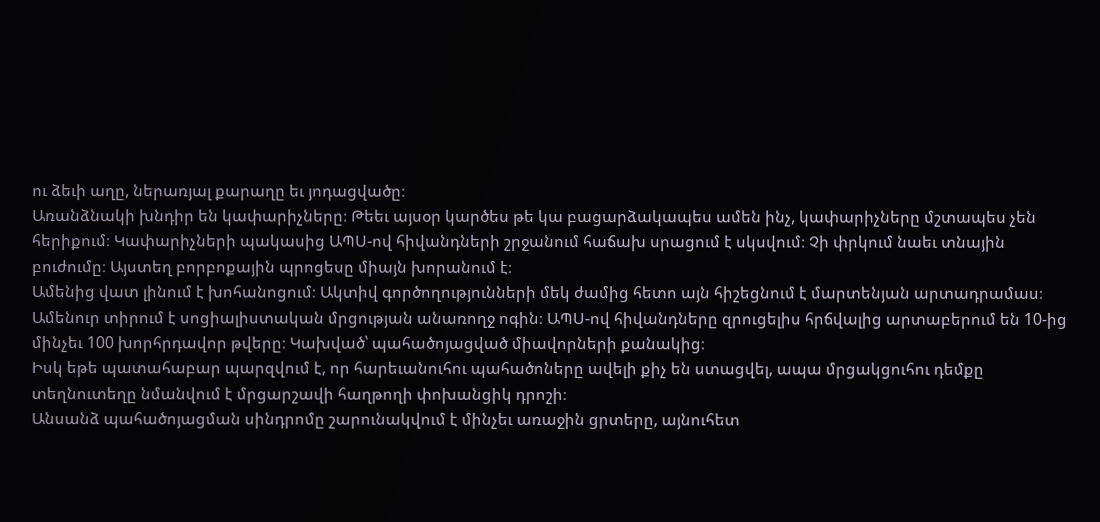ու ձեւի աղը, ներառյալ քարաղը եւ յոդացվածը։
Առանձնակի խնդիր են կափարիչները։ Թեեւ այսօր կարծես թե կա բացարձակապես ամեն ինչ, կափարիչները մշտապես չեն հերիքում։ Կափարիչների պակասից ԱՊՍ-ով հիվանդների շրջանում հաճախ սրացում է սկսվում։ Չի փրկում նաեւ տնային բուժումը։ Այստեղ բորբոքային պրոցեսը միայն խորանում է։
Ամենից վատ լինում է խոհանոցում։ Ակտիվ գործողությունների մեկ ժամից հետո այն հիշեցնում է մարտենյան արտադրամաս։ Ամենուր տիրում է սոցիալիստական մրցության անառողջ ոգին։ ԱՊՍ-ով հիվանդները զրուցելիս հրճվալից արտաբերում են 10-ից մինչեւ 100 խորհրդավոր թվերը։ Կախված՝ պահածոյացված միավորների քանակից։
Իսկ եթե պատահաբար պարզվում է, որ հարեւանուհու պահածոները ավելի քիչ են ստացվել, ապա մրցակցուհու դեմքը տեղնուտեղը նմանվում է մրցարշավի հաղթողի փոխանցիկ դրոշի։
Անսանձ պահածոյացման սինդրոմը շարունակվում է մինչեւ առաջին ցրտերը, այնուհետ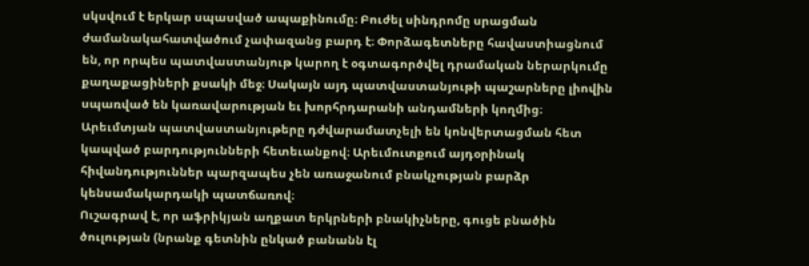սկսվում է երկար սպասված ապաքինումը։ Բուժել սինդրոմը սրացման ժամանակահատվածում չափազանց բարդ է։ Փորձագետները հավաստիացնում են, որ որպես պատվաստանյութ կարող է օգտագործվել դրամական ներարկումը քաղաքացիների քսակի մեջ։ Սակայն այդ պատվաստանյութի պաշարները լիովին սպառված են կառավարության եւ խորհրդարանի անդամների կողմից։
Արեւմտյան պատվաստանյութերը դժվարամատչելի են կոնվերտացման հետ կապված բարդությունների հետեւանքով։ Արեւմուտքում այդօրինակ հիվանդություններ պարզապես չեն առաջանում բնակչության բարձր կենսամակարդակի պատճառով։
Ուշագրավ է, որ աֆրիկյան աղքատ երկրների բնակիչները, գուցե բնածին ծուլության (նրանք գետնին ընկած բանանն էլ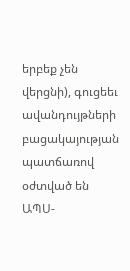երբեք չեն վերցնի), գուցեեւ ավանդույթների բացակայության պատճառով օժտված են ԱՊՍ-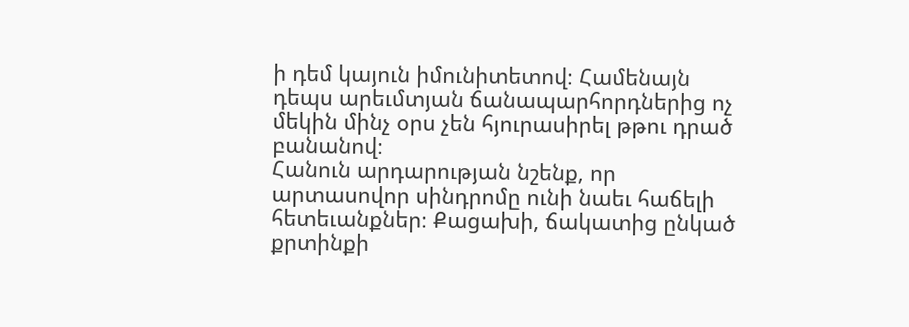ի դեմ կայուն իմունիտետով։ Համենայն դեպս արեւմտյան ճանապարհորդներից ոչ մեկին մինչ օրս չեն հյուրասիրել թթու դրած բանանով։
Հանուն արդարության նշենք, որ արտասովոր սինդրոմը ունի նաեւ հաճելի հետեւանքներ։ Քացախի, ճակատից ընկած քրտինքի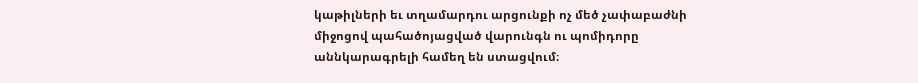կաթիլների եւ տղամարդու արցունքի ոչ մեծ չափաբաժնի միջոցով պահածոյացված վարունգն ու պոմիդորը աննկարագրելի համեղ են ստացվում։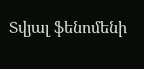Տվյալ ֆենոմենի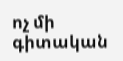ոչ մի գիտական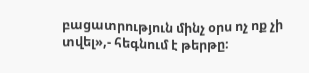բացատրություն մինչ օրս ոչ ոք չի տվել»,- հեգնում է թերթը։